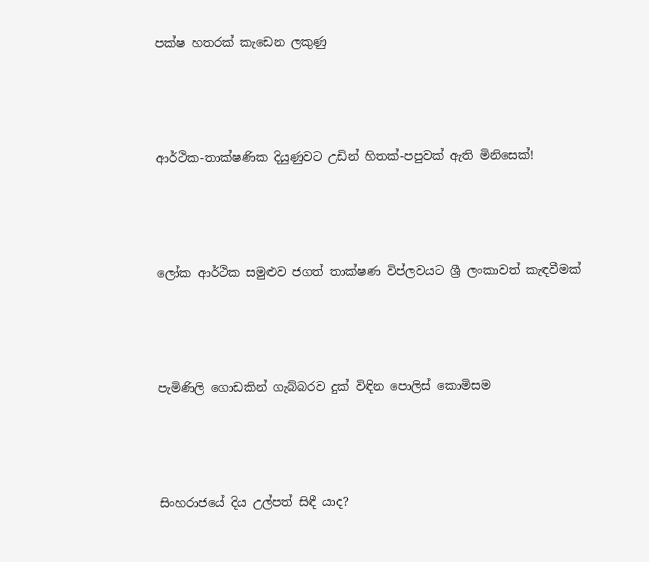පක්ෂ හතරක් කැඩෙන ලකුණු




ආර්ථික-තාක්ෂණික දියුණුවට උඩින් හිතක්-පපුවක් ඇති මිනිසෙක්!




ලෝක ආර්ථික සමුළුව ජගත් තාක්ෂණ විප්ලවයට ශ්‍රී ලංකාවත් කැඳවීමක්




පැමිණිලි ගොඩකින් ගැබ්බරව දුක් විඳින පොලිස් කොමිසම




සිංහරාජයේ දිය උල්පත් සිඳී යාද?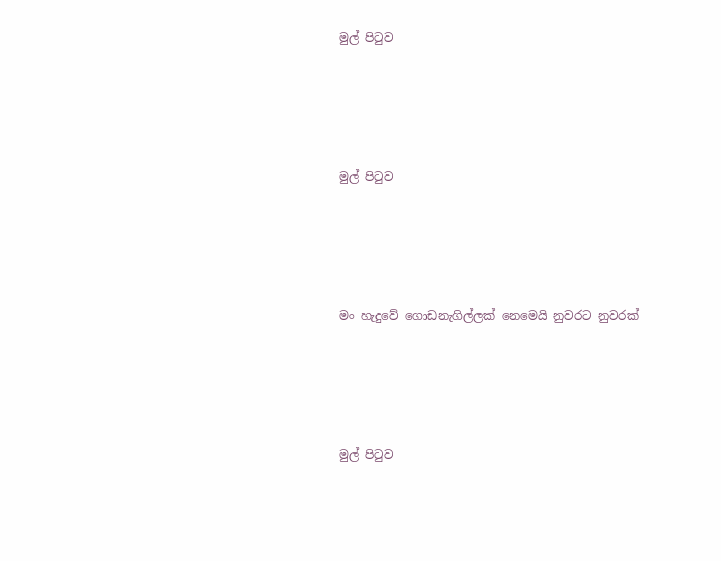මුල් පිටුව




මුල් පිටුව




මං හැදුවේ ගොඩනැගිල්ලක් නෙමෙයි නුවරට නුවරක්




මුල් පිටුව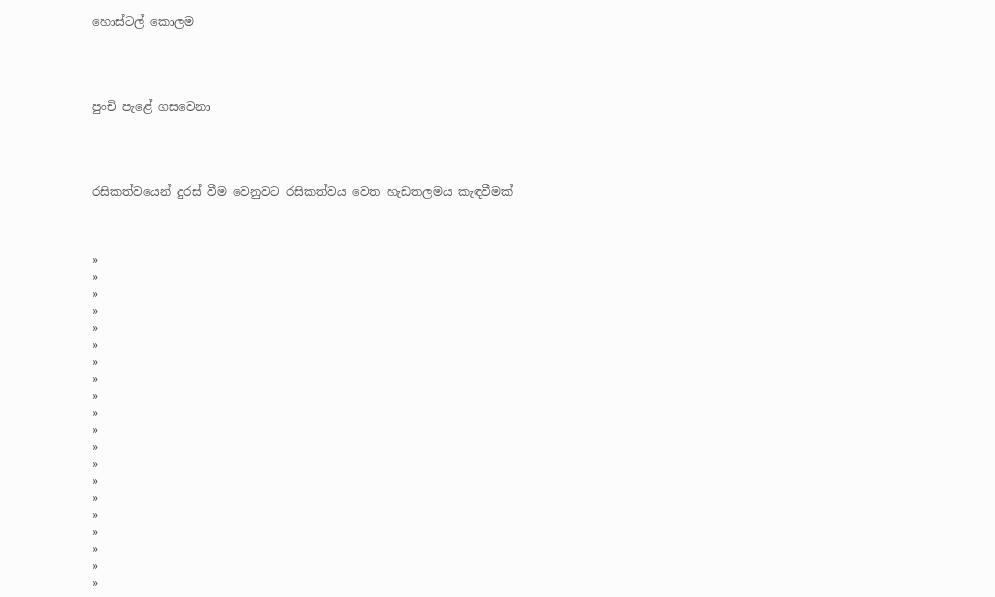හොස්ටල් කොලම




පුංචි පැළේ ගසවෙනා




රසිකත්වයෙන් දුරස් වීම වෙනුවට රසිකත්වය වෙත හැඩතලමය කැඳවීමක්



»
»
»
»
»
»
»
»
»
»
»
»
»
»
»
»
»
»
»
»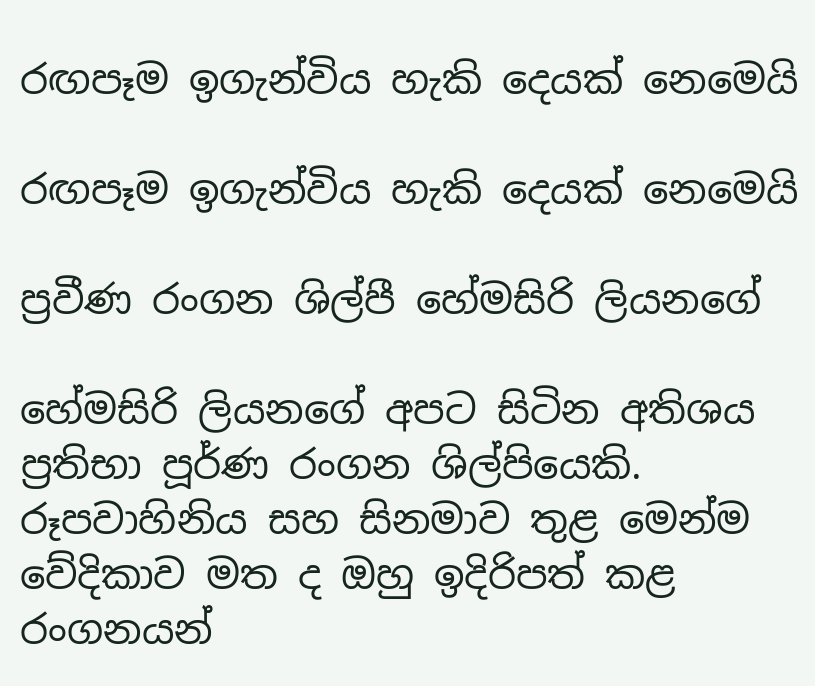රඟපෑම ඉගැන්විය හැකි දෙයක් නෙමෙයි

රඟපෑම ඉගැන්විය හැකි දෙයක් නෙමෙයි

ප්‍රවීණ රංගන ශිල්පී හේමසිරි ලියනගේ

හේමසිරි ලියනගේ අපට සිටින අතිශය ප්‍රතිභා පූර්ණ රංගන ශිල්පියෙකි. රූපවාහිනිය සහ සිනමාව තුළ මෙන්ම වේදිකාව මත ද ඔහු ඉදිරිපත් කළ රංගනයන්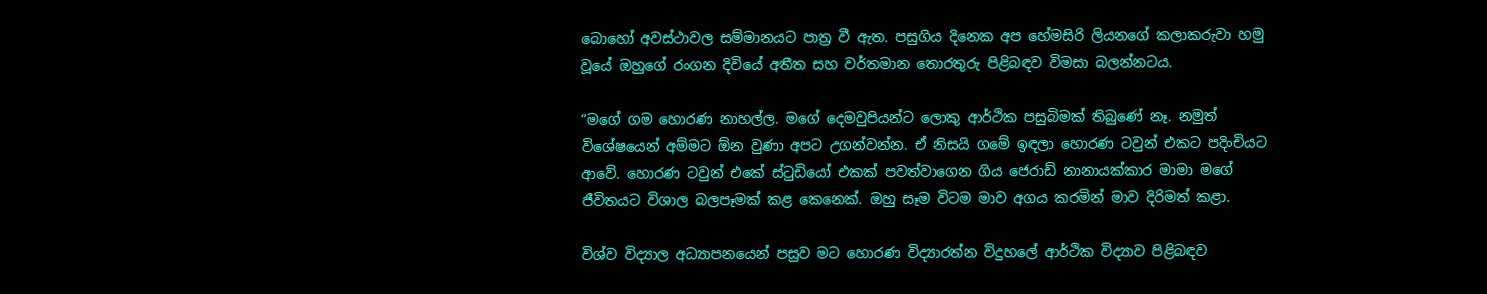බොහෝ අවස්ථාවල සම්මානයට පාත්‍ර වී ඇත. පසුගිය දිනෙක අප හේමසිරි ලියනගේ කලාකරුවා හමු වූයේ ඔහුගේ රංගන දිවියේ අතීත සහ වර්තමාන තොරතුරු පිළිබඳව විමසා බලන්නටය.

“මගේ ගම හොරණ නාහල්ල. මගේ දෙමවුපියන්ට ලොකු ආර්ථික පසුබිමක් තිබුණේ නෑ. නමුත් විශේෂයෙන් අම්මට ඕන වුණා අපට උගන්වන්න. ඒ නිසයි ගමේ ඉඳලා හොරණ ටවුන් එකට පදිංචියට ආවේ. හොරණ ටවුන් එකේ ස්ටුඩියෝ එකක් පවත්වාගෙන ගිය ජෙරාඩ් නානායක්කාර මාමා මගේ ජීවිතයට විශාල බලපෑමක් කළ කෙනෙක්. ඔහු සෑම විටම මාව අගය කරමින් මාව දිරිමත් කළා.

විශ්ව විද්‍යාල අධ්‍යාපනයෙන් පසුව මට හොරණ විද්‍යාරත්න විදුහලේ ආර්ථික විද්‍යාව පිළිබඳව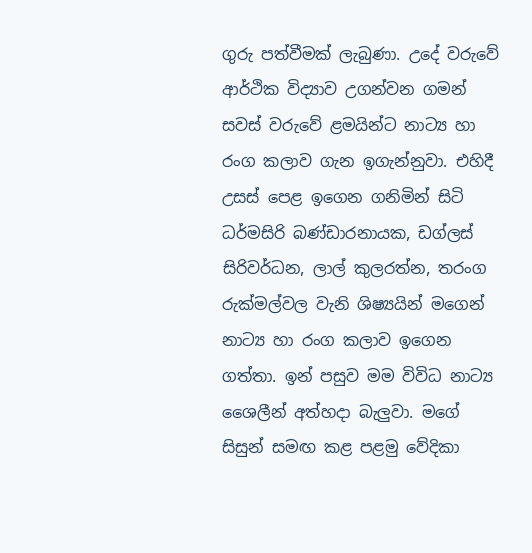ගුරු පත්වීමක් ලැබුණා. උදේ වරුවේ ආර්ථික විද්‍යාව උගන්වන ගමන් සවස් වරුවේ ළමයින්ට නාට්‍ය හා රංග කලාව ගැන ඉගැන්නුවා. එහිදී උසස් පෙළ ඉගෙන ගනිමින් සිටි ධර්මසිරි බණ්ඩාරනායක, ඩග්ලස් සිරිවර්ධන, ලාල් කුලරත්න, තරංග රුක්මල්වල වැනි ශිෂ්‍යයින් මගෙන් නාට්‍ය හා රංග කලාව ඉගෙන ගත්තා. ඉන් පසුව මම විවිධ නාට්‍ය ශෛලීන් අත්හදා බැලුවා. මගේ සිසුන් සමඟ කළ පළමු වේදිකා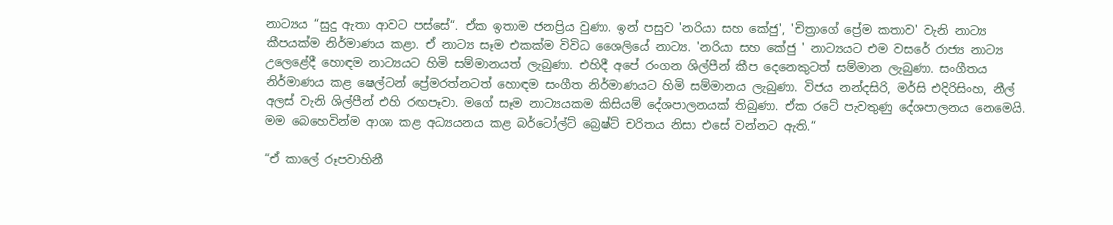නාට්‍යය “සුදු ඇතා ආවට පස්සේ“. ඒක ඉතාම ජනප්‍රිය වුණා. ඉන් පසුව 'නරියා සහ කේජු', 'චිත්‍රාගේ ප්‍රේම කතාව' වැනි නාට්‍ය කීපයක්ම නිර්මාණය කළා. ඒ නාට්‍ය සෑම එකක්ම විවිධ ශෛලියේ නාට්‍ය. 'නරියා සහ කේජු ' නාට්‍යයට එම වසරේ රාජ්‍ය නාට්‍ය උලෙළේදී හොඳම නාට්‍යයට හිමි සම්මානයත් ලැබුණා. එහිදී අපේ රංගන ශිල්පීන් කීප දෙනෙකුටත් සම්මාන ලැබුණා. සංගීතය නිර්මාණය කළ ෂෙල්ටන් ප්‍රේමරත්නටත් හොඳම සංගීත නිර්මාණයට හිමි සම්මානය ලැබුණා. විජය නන්දසිරි, මර්සි එදිරිසිංහ, නීල් අලස් වැනි ශිල්පීන් එහි රඟපෑවා. මගේ සෑම නාට්‍යයකම කිසියම් දේශපාලනයක් තිබුණා. ඒක රටේ පැවතුණු දේශපාලනය නෙමෙයි. මම බෙහෙවින්ම ආශා කළ අධ්‍යයනය කළ බර්ටෝල්ට් බ්‍රෙෂ්ට් චරිතය නිසා එසේ වන්නට ඇති.“

“ඒ කාලේ රූපවාහිනී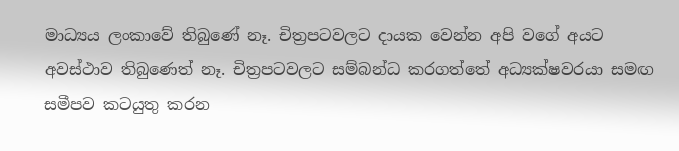මාධ්‍යය ලංකාවේ තිබුණේ නෑ. චිත්‍රපටවලට දායක වෙන්න අපි වගේ අයට අවස්ථාව තිබුණෙත් නෑ. චිත්‍රපටවලට සම්බන්ධ කරගත්තේ අධ්‍යක්ෂවරයා සමඟ සමීපව කටයුතු කරන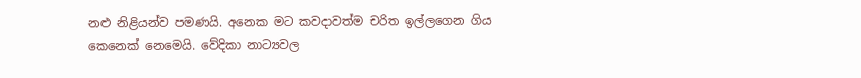නළු නිළියන්ව පමණයි. අනෙක මට කවදාවත්ම චරිත ඉල්ලගෙන ගිය කෙනෙක් නෙමෙයි. වේදිකා නාට්‍යවල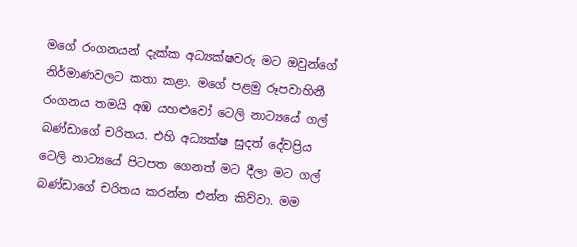මගේ රංගනයන් දැක්ක අධ්‍යක්ෂවරු මට ඔවුන්ගේ නිර්මාණවලට කතා කළා. මගේ පළමු රූපවාහිනී රංගනය තමයි අඹ යහළුවෝ ටෙලි නාට්‍යයේ ගල් බණ්ඩාගේ චරිතය. එහි අධ්‍යක්ෂ සුදත් දේවප්‍රිය ටෙලි නාට්‍යයේ පිටපත ගෙනත් මට දීලා මට ගල් බණ්ඩාගේ චරිතය කරන්න එන්න කිව්වා. මම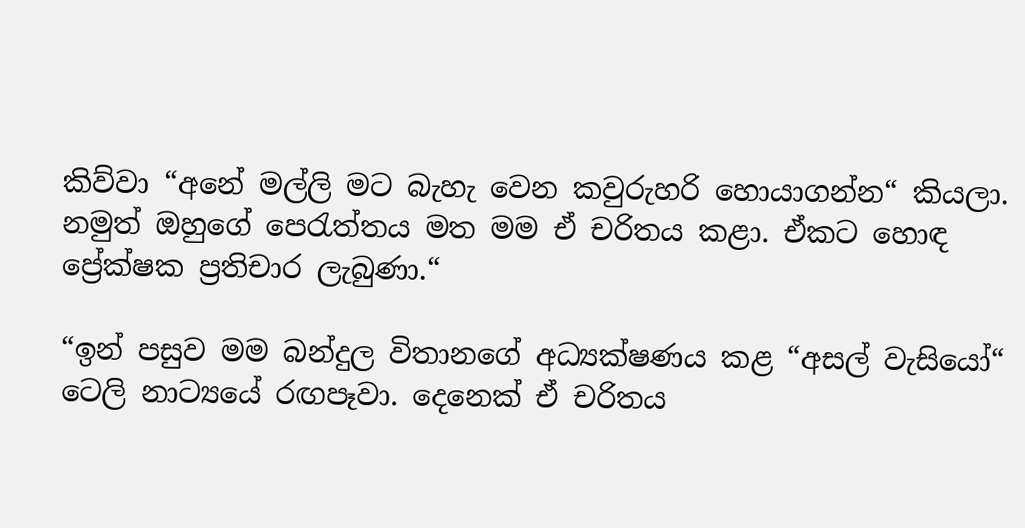කිව්වා “අනේ මල්ලි මට බැහැ වෙන කවුරුහරි හොයාගන්න“ කියලා. නමුත් ඔහුගේ පෙරැත්තය මත මම ඒ චරිතය කළා. ඒකට හොඳ ප්‍රේක්ෂක ප්‍රතිචාර ලැබුණා.“

“ඉන් පසුව මම බන්දුල විතානගේ අධ්‍යක්ෂණය කළ “අසල් වැසියෝ“ ටෙලි නාට්‍යයේ රඟපෑවා. දෙනෙක් ඒ චරිතය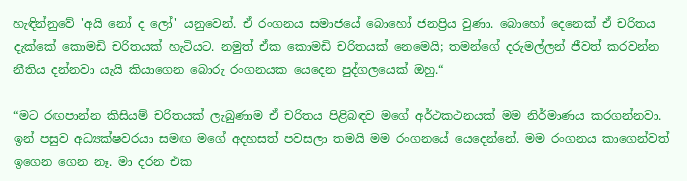හැඳින්නුවේ 'අයි නෝ ද ලෝ' යනුවෙන්. ඒ රංගනය සමාජයේ බොහෝ ජනප්‍රිය වුණා. බොහෝ දෙනෙක් ඒ චරිතය දැක්කේ කොමඩි චරිතයක් හැටියට. නමුත් ඒක කොමඩි චරිතයක් නෙමෙයි; තමන්ගේ දරුමල්ලන් ජීවත් කරවන්න නීතිය දන්නවා යැයි කියාගෙන බොරු රංගනයක යෙදෙන පුද්ගලයෙක් ඔහු.“

“මට රඟපාන්න කිසියම් චරිතයක් ලැබුණාම ඒ චරිතය පිළිබඳව මගේ අර්ථකථනයක් මම නිර්මාණය කරගන්නවා. ඉන් පසුව අධ්‍යක්ෂවරයා සමඟ මගේ අදහසත් පවසලා තමයි මම රංගනයේ යෙදෙන්නේ. මම රංගනය කාගෙන්වත් ඉගෙන ගෙන නෑ. මා දරන එක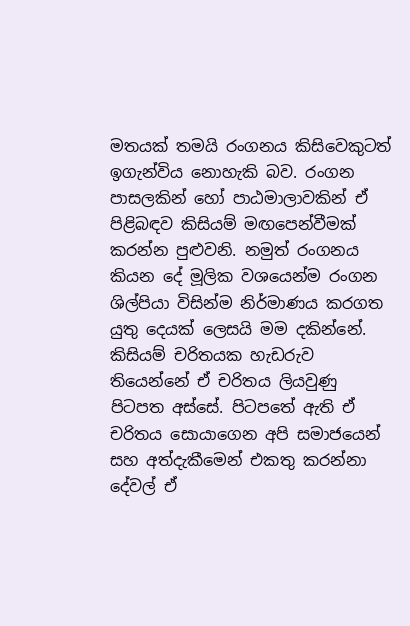මතයක් තමයි රංගනය කිසිවෙකුටත් ඉගැන්විය නොහැකි බව. රංගන පාසලකින් හෝ පාඨමාලාවකින් ඒ පිළිබඳව කිසියම් මඟපෙන්වීමක් කරන්න පුළුවනි. නමුත් රංගනය කියන දේ මූලික වශයෙන්ම රංගන ශිල්පියා විසින්ම නිර්මාණය කරගත යුතු දෙයක් ලෙසයි මම දකින්නේ. කිසියම් චරිතයක හැඩරුව තියෙන්නේ ඒ චරිතය ලියවුණු පිටපත අස්සේ. පිටපතේ ඇති ඒ චරිතය සොයාගෙන අපි සමාජයෙන් සහ අත්දැකීමෙන් එකතු කරන්නා දේවල් ඒ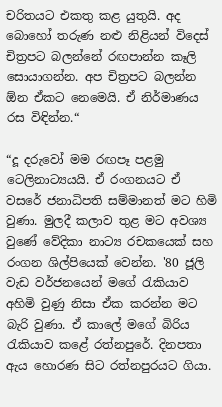චරිතයට එකතු කළ යුතුයි. අද බොහෝ තරුණ නළු නිළියන් විදෙස් චිත්‍රපට බලන්නේ රඟපාන්න කෑලි සොයාගන්න. අප චිත්‍රපට බලන්න ඕන ඒකට නෙමෙයි. ඒ නිර්මාණය රස විඳින්න.“

“දූ දරුවෝ මම රඟපෑ පළමු ටෙලිනාට්‍යයයි. ඒ රංගනයට ඒ වසරේ ජනාධිපති සම්මානත් මට හිමි වුණා. මුලදී කලාව තුළ මට අවශ්‍ය වුණේ වේදිකා නාට්‍ය රචකයෙක් සහ රංගන ශිල්පියෙක් වෙන්න. '80 ජූලි වැඩ වර්ජනයෙන් මගේ රැකියාව අහිමි වුණු නිසා ඒක කරන්න මට බැරි වුණා. ඒ කාලේ මගේ බිරිය රැකියාව කළේ රත්නපුරේ. දිනපතා ඇය හොරණ සිට රත්නපුරයට ගියා.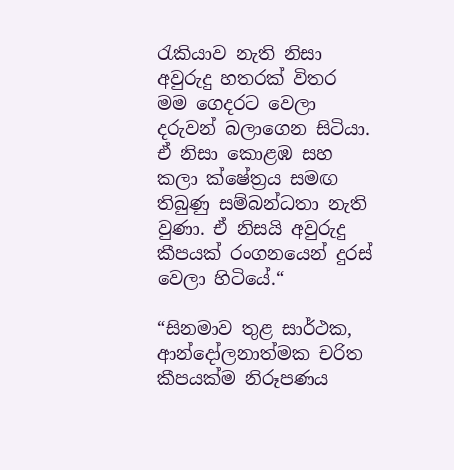රැකියාව නැති නිසා අවුරුදු හතරක් විතර මම ගෙදරට වෙලා දරුවන් බලාගෙන සිටියා. ඒ නිසා කොළඹ සහ කලා ක්ෂේත්‍රය සමඟ තිබුණු සම්බන්ධතා නැති වුණා. ඒ නිසයි අවුරුදු කීපයක් රංගනයෙන් දුරස් වෙලා හිටියේ.“

“සිනමාව තුළ සාර්ථක, ආන්දෝලනාත්මක චරිත කීපයක්ම නිරූපණය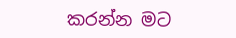කරන්න මට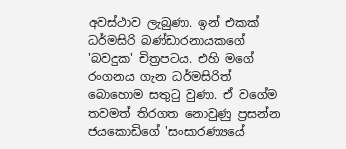අවස්ථාව ලැබුණා. ඉන් එකක් ධර්මසිරි බණ්ඩාරනායකගේ 'බවදුක' චිත්‍රපටය. එහි මගේ රංගනය ගැන ධර්මසිරිත් බොහොම සතුටු වුණා. ඒ වගේම තවමත් තිරගත නොවුණු ප්‍රසන්න ජයකොඩිගේ 'සංසාරණ්‍යයේ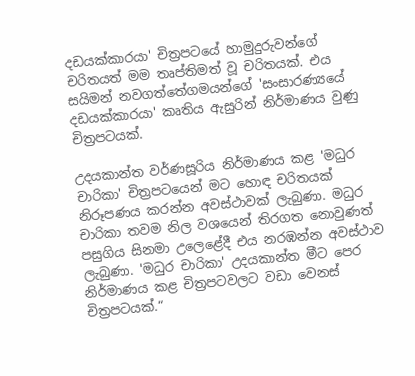දඩයක්කාරයා' චිත්‍රපටයේ හාමුදුරුවන්ගේ චරිතයත් මම තෘප්තිමත් වූ චරිතයක්. එය සයිමන් නවගත්තේගමයන්ගේ 'සංසාරණ්‍යයේ දඩයක්කාරයා' කෘතිය ඇසුරින් නිර්මාණය වුණු චිත්‍රපටයක්.

උදයකාන්ත වර්ණසූරිය නිර්මාණය කළ 'මධුර චාරිකා' චිත්‍රපටයෙන් මට හොඳ චරිතයක් නිරූපණය කරන්න අවස්ථාවක් ලැබුණා. මධුර චාරිකා තවම නිල වශයෙන් තිරගත නොවුණත් පසුගිය සිනමා උලෙළේදී එය නරඹන්න අවස්ථාව ලැබුණා. 'මධුර චාරිකා' උදයකාන්ත මීට පෙර නිර්මාණය කළ චිත්‍රපටවලට වඩා වෙනස් චිත්‍රපටයක්.“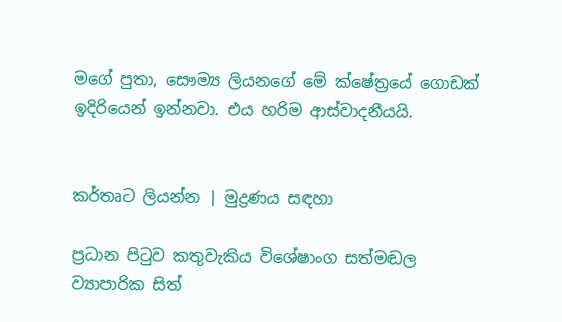මගේ පුතා, සෞම්‍ය ලියනගේ මේ ක්ෂේත්‍රයේ ගොඩක් ඉදිරියෙන් ඉන්නවා. එය හරිම ආස්වාදනීයයි.


කර්තෘට ලියන්න | මුද්‍රණය සඳහා

ප්‍රධාන පිටුව කතුවැකිය විශේෂාංග සත්මඬල ව්‍යාපාරික සිත්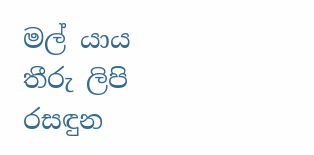මල් යාය තීරු ලිපි රසඳුන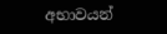අභාවයන්